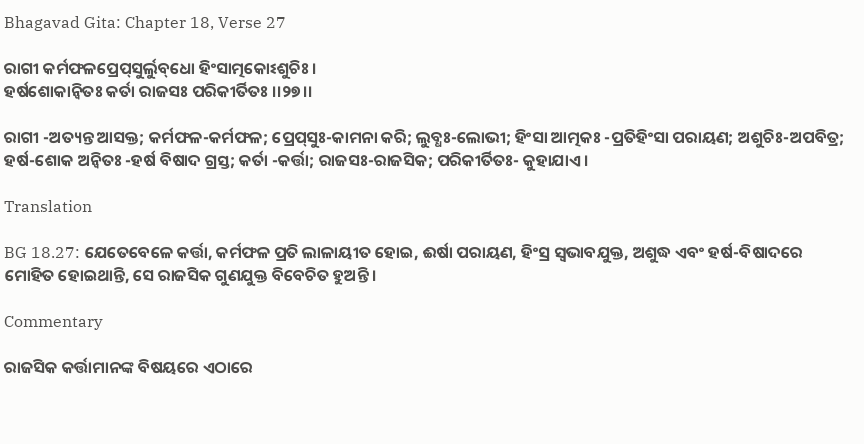Bhagavad Gita: Chapter 18, Verse 27

ରାଗୀ କର୍ମଫଳପ୍ରେପ୍‌ସୁର୍ଲୁବ୍‌ଧୋ ହିଂସାତ୍ମକୋଽଶୁଚିଃ ।
ହର୍ଷଶୋକାନ୍ୱିତଃ କର୍ତା ରାଜସଃ ପରିକୀର୍ତିତଃ ।।୨୭।।

ରାଗୀ -ଅତ୍ୟନ୍ତ ଆସକ୍ତ; କର୍ମଫଳ-କର୍ମଫଳ; ପ୍ରେପ୍‌ସୁଃ-କାମନା କରି; ଲୁବ୍ଧଃ-ଲୋଭୀ; ହିଂସା ଆତ୍ମକଃ -ପ୍ରତିହିଂସା ପରାୟଣ; ଅଶୁଚିଃ-ଅପବିତ୍ର; ହର୍ଷ-ଶୋକ ଅନ୍ୱିତଃ -ହର୍ଷ ବିଷାଦ ଗ୍ରସ୍ତ; କର୍ତା -କର୍ତ୍ତା; ରାଜସଃ-ରାଜସିକ; ପରିକୀର୍ତିତଃ- କୁହାଯାଏ ।

Translation

BG 18.27: ଯେତେବେଳେ କର୍ତ୍ତା, କର୍ମଫଳ ପ୍ରତି ଲାଳାୟୀତ ହୋଇ, ଈର୍ଷା ପରାୟଣ, ହିଂସ୍ର ସ୍ୱଭାବଯୁକ୍ତ, ଅଶୁଦ୍ଧ ଏବଂ ହର୍ଷ-ବିଷାଦରେ ମୋହିତ ହୋଇଥାନ୍ତି, ସେ ରାଜସିକ ଗୁଣଯୁକ୍ତ ବିବେଚିତ ହୁଅନ୍ତି ।

Commentary

ରାଜସିକ କର୍ତ୍ତାମାନଙ୍କ ବିଷୟରେ ଏଠାରେ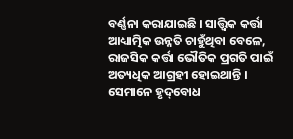ବର୍ଣ୍ଣନା କରାଯାଇଛି । ସାତ୍ତ୍ୱିକ କର୍ତ୍ତା ଆଧ୍ୟାତ୍ମିକ ଉନ୍ନତି ଚାହୁଁଥିବା ବେଳେ, ରାଜସିକ କର୍ତ୍ତା ଭୌତିକ ପ୍ରଗତି ପାଇଁ ଅତ୍ୟଧିକ ଆଗ୍ରହୀ ହୋଇଥାନ୍ତି । ସେମାନେ ହୃଦ୍‌ବୋଧ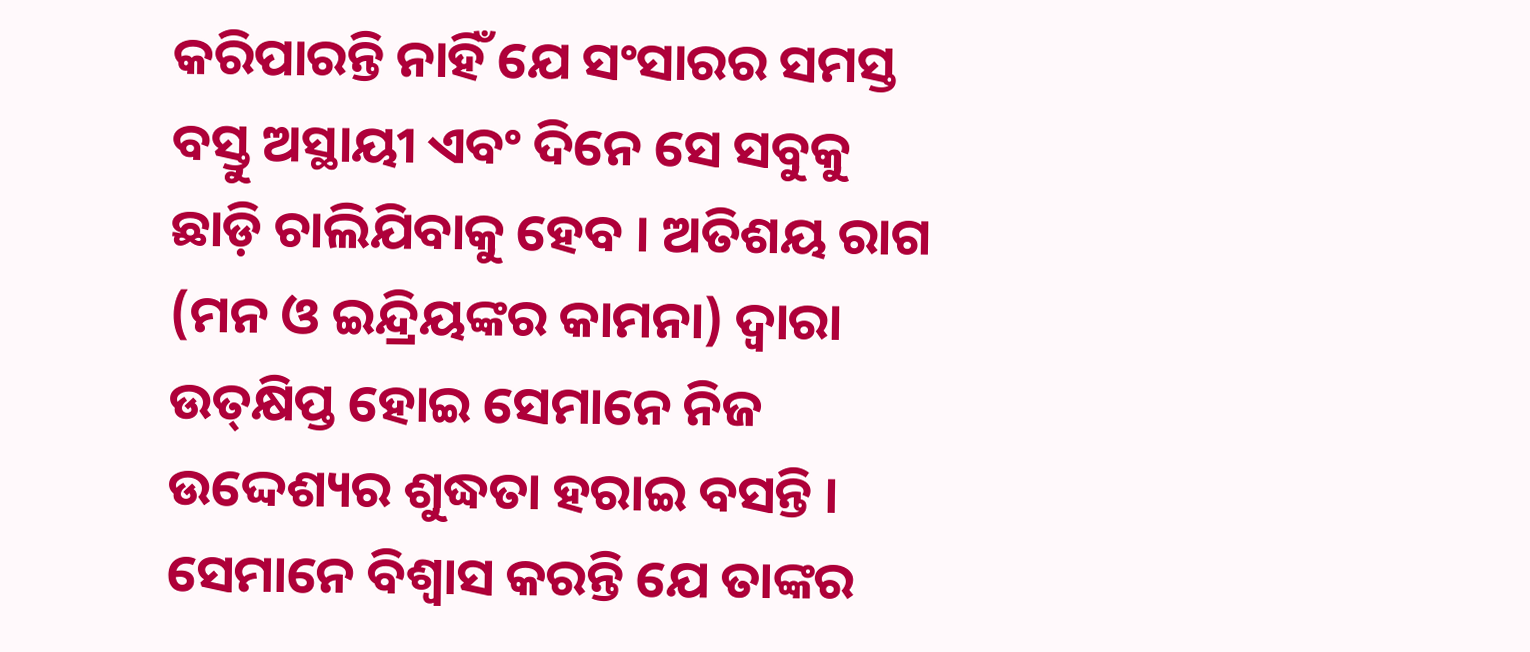କରିପାରନ୍ତି ନାହିଁ ଯେ ସଂସାରର ସମସ୍ତ ବସ୍ତୁ ଅସ୍ଥାୟୀ ଏବଂ ଦିନେ ସେ ସବୁକୁ ଛାଡ଼ି ଚାଲିଯିବାକୁ ହେବ । ଅତିଶୟ ରାଗ (ମନ ଓ ଇନ୍ଦ୍ରିୟଙ୍କର କାମନା) ଦ୍ୱାରା ଉତ୍‌କ୍ଷିପ୍ତ ହୋଇ ସେମାନେ ନିଜ ଉଦ୍ଦେଶ୍ୟର ଶୁଦ୍ଧତା ହରାଇ ବସନ୍ତି । ସେମାନେ ବିଶ୍ୱାସ କରନ୍ତି ଯେ ତାଙ୍କର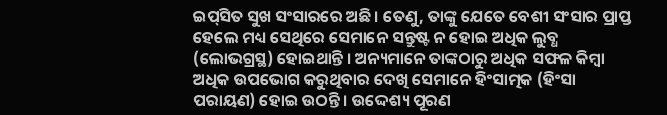ଇପ୍‌ସିତ ସୁଖ ସଂସାରରେ ଅଛି । ତେଣୁ, ତାଙ୍କୁ ଯେତେ ବେଶୀ ସଂସାର ପ୍ରାପ୍ତ ହେଲେ ମଧ୍ୟ ସେଥିରେ ସେମାନେ ସନ୍ତୁଷ୍ଟ ନ ହୋଇ ଅଧିକ ଲୁବ୍ଧ (ଲୋଭଗ୍ରସ୍ଥ) ହୋଇଥାନ୍ତି । ଅନ୍ୟମାନେ ତାଙ୍କଠାରୁ ଅଧିକ ସଫଳ କିମ୍ବା ଅଧିକ ଉପଭୋଗ କରୁଥିବାର ଦେଖି ସେମାନେ ହିଂସାତ୍ମକ (ହିଂସା ପରାୟଣ) ହୋଇ ଉଠନ୍ତି । ଉଦ୍ଦେଶ୍ୟ ପୂରଣ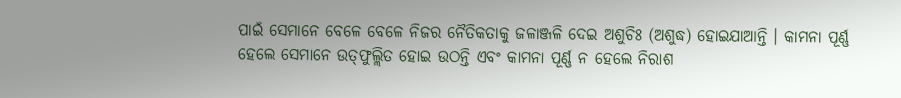ପାଇଁ ସେମାନେ ବେଳେ ବେଳେ ନିଜର ନୈତିକତାକୁ ଜଳାଞ୍ଜଳି ଦେଇ ଅଶୁଚିଃ (ଅଶୁଦ୍ଧ) ହୋଇଯାଆନ୍ତି । କାମନା ପୂର୍ଣ୍ଣ ହେଲେ ସେମାନେ ଉତ୍‌ଫୁଲ୍ଲିତ ହୋଇ ଉଠନ୍ତି ଏବଂ କାମନା ପୂର୍ଣ୍ଣ ନ ହେଲେ ନିରାଶ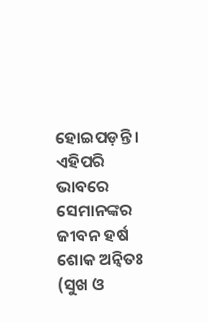ହୋଇପଡ଼ନ୍ତି । ଏହିପରି ଭାବରେ ସେମାନଙ୍କର ଜୀବନ ହର୍ଷ ଶୋକ ଅନ୍ୱିତଃ (ସୁଖ ଓ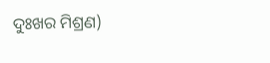ଦୁଃଖର ମିଶ୍ରଣ)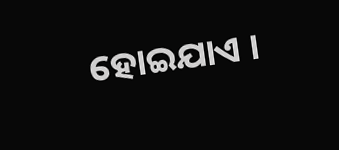ହୋଇଯାଏ ।